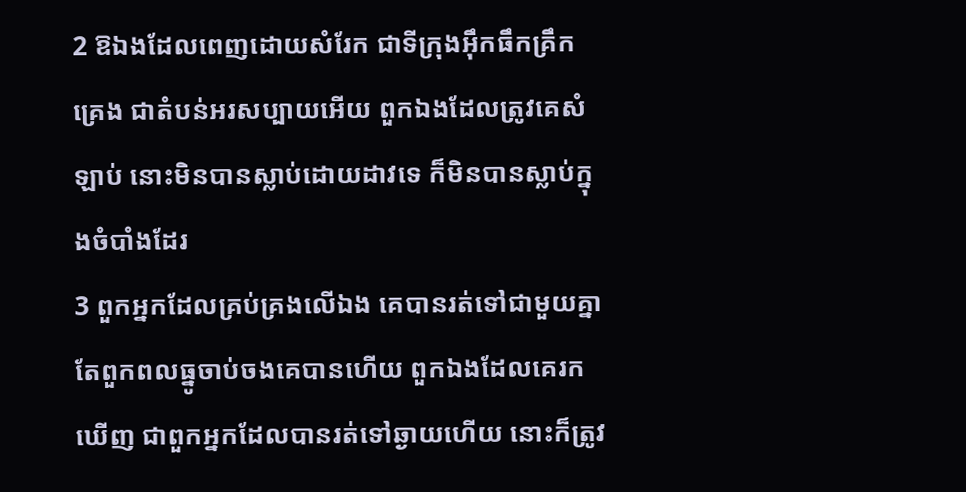2 ឱឯងដែលពេញដោយសំរែក ជាទីក្រុងអ៊ឹកធឹកគ្រឹកគ្រេង ជាតំបន់អរសប្បាយអើយ ពួកឯងដែលត្រូវគេសំឡាប់ នោះមិនបានស្លាប់ដោយដាវទេ ក៏មិនបានស្លាប់ក្នុងចំបាំងដែរ
3 ពួកអ្នកដែលគ្រប់គ្រងលើឯង គេបានរត់ទៅជាមួយគ្នា តែពួកពលធ្នូចាប់ចងគេបានហើយ ពួកឯងដែលគេរកឃើញ ជាពួកអ្នកដែលបានរត់ទៅឆ្ងាយហើយ នោះក៏ត្រូវ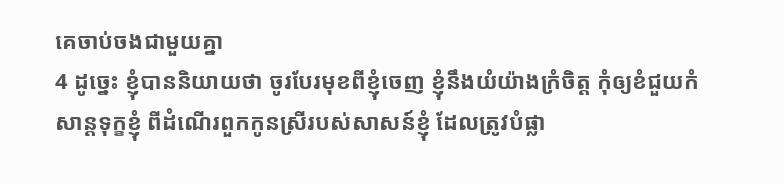គេចាប់ចងជាមួយគ្នា
4 ដូច្នេះ ខ្ញុំបាននិយាយថា ចូរបែរមុខពីខ្ញុំចេញ ខ្ញុំនឹងយំយ៉ាងក្រំចិត្ត កុំឲ្យខំជួយកំសាន្តទុក្ខខ្ញុំ ពីដំណើរពួកកូនស្រីរបស់សាសន៍ខ្ញុំ ដែលត្រូវបំផ្លា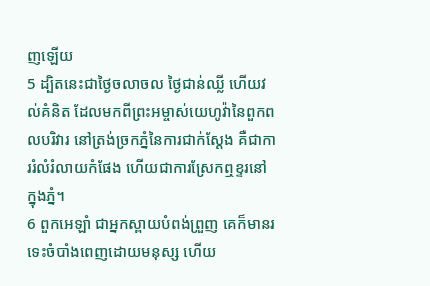ញឡើយ
5 ដ្បិតនេះជាថ្ងៃចលាចល ថ្ងៃជាន់ឈ្លី ហើយវល់គំនិត ដែលមកពីព្រះអម្ចាស់យេហូវ៉ានៃពួកពលបរិវារ នៅត្រង់ច្រកភ្នំនៃការជាក់ស្តែង គឺជាការរំលំរំលាយកំផែង ហើយជាការស្រែកឮខ្ទរនៅក្នុងភ្នំ។
6 ពួកអេឡាំ ជាអ្នកស្ពាយបំពង់ព្រួញ គេក៏មានរទេះចំបាំងពេញដោយមនុស្ស ហើយ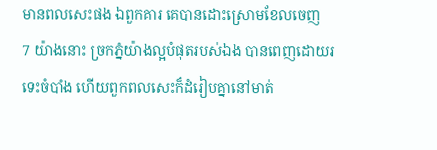មានពលសេះផង ឯពួកគារ គេបានដោះស្រោមខែលចេញ
7 យ៉ាងនោះ ច្រកភ្នំយ៉ាងល្អបំផុតរបស់ឯង បានពេញដោយរទេះចំបាំង ហើយពួកពលសេះក៏ដំរៀបគ្នានៅមាត់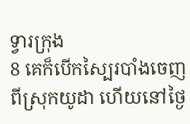ទ្វារក្រុង
8 គេក៏បើកស្បៃរបាំងចេញពីស្រុកយូដា ហើយនៅថ្ងៃ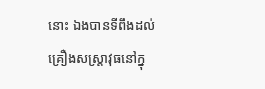នោះ ឯងបានទីពឹងដល់គ្រឿងសស្ត្រាវុធនៅក្នុ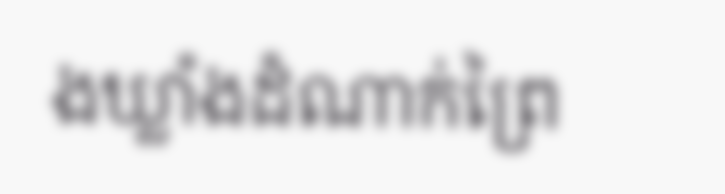ងឃ្លាំងដំណាក់ព្រៃ